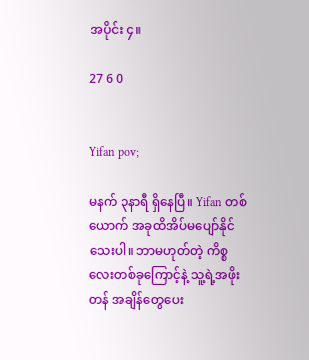အပိုင်း ၄။

27 6 0


Yifan pov;

မနက် ၃နာရီ ရှိနေပြီ။ Yifan တစ်ယောက် အခုထိအိပ်မပျော်နိုင်သေးပါ။ ဘာမဟုတ်တဲ့ ကိစ္စလေးတစ်ခုကြောင့်နဲ့ သူ့ရဲ့အဖိုးတန် အချိန်တွေပေး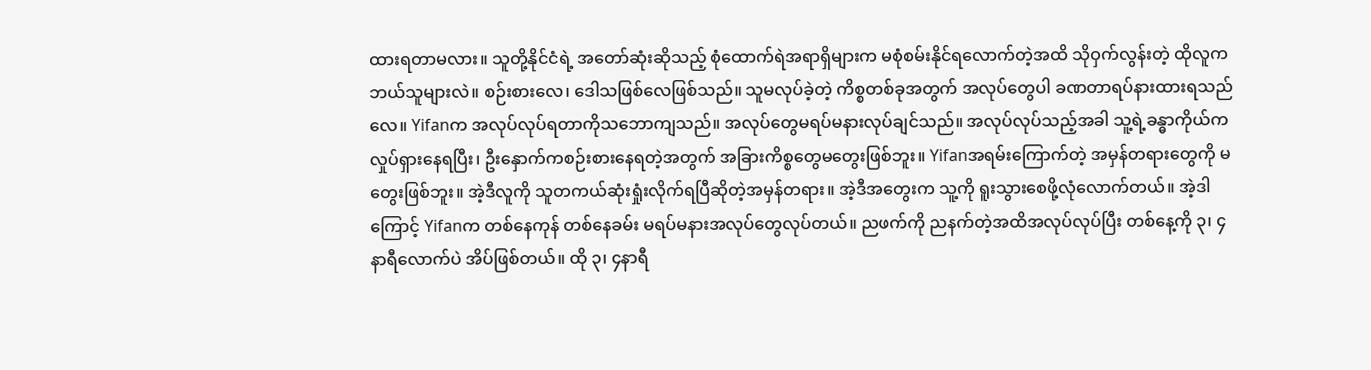ထားရတာမလား။ သူတို့နိုင်ငံရဲ့ အတော်ဆုံးဆိုသည့် စုံထောက်ရဲအရာရှိများက မစုံစမ်းနိုင်ရလောက်တဲ့အထိ သိုဝှက်လွန်းတဲ့ ထိုလူက ဘယ်သူများလဲ။ စဉ်းစားလေ၊ ဒေါသဖြစ်လေဖြစ်သည်။ သူမလုပ်ခဲ့တဲ့ ကိစ္စတစ်ခုအတွက် အလုပ်တွေပါ ခဏတာရပ်နားထားရသည်လေ။ Yifanက အလုပ်လုပ်ရတာကိုသဘောကျသည်။ အလုပ်တွေမရပ်မနားလုပ်ချင်သည်။ အလုပ်လုပ်သည့်အခါ သူ့ရဲ့ခန္ဓာကိုယ်ကလှုပ်ရှားနေရပြီး၊ ဦးနှောက်ကစဉ်းစား‌နေရတဲ့အတွက် အခြားကိစ္စတွေမတွေးဖြစ်ဘူး။ Yifanအရမ်းကြောက်တဲ့ အမှန်တရားတွေကို မတွေးဖြစ်ဘူး။ အဲ့ဒီလူကို သူတကယ်ဆုံးရှုံးလိုက်ရပြီဆိုတဲ့အမှန်တရား။ အဲ့ဒီအတွေးက သူ့ကို ရူးသွားစေဖို့လုံလောက်တယ်။ အဲ့ဒါကြောင့် Yifanက ‌တစ်နေကုန် တစ်နေခမ်း မရပ်မနားအလုပ်တွေလုပ်တယ်။ ညဖက်ကို ညနက်တဲ့အထိအလုပ်လုပ်ပြီး တစ်နေ့ကို ၃၊ ၄နာရီလောက်ပဲ အိပ်ဖြစ်တယ်။ ထို ၃၊ ၄နာရီ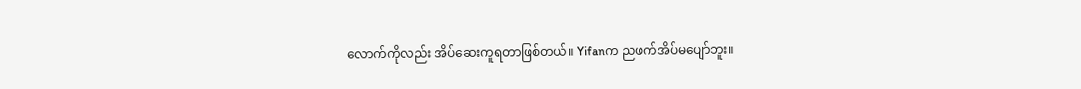လောက်ကိုလည်း အိပ်ဆေးကူရတာဖြစ်တယ်။ Yifanက ညဖက်အိပ်မပျော်ဘူး။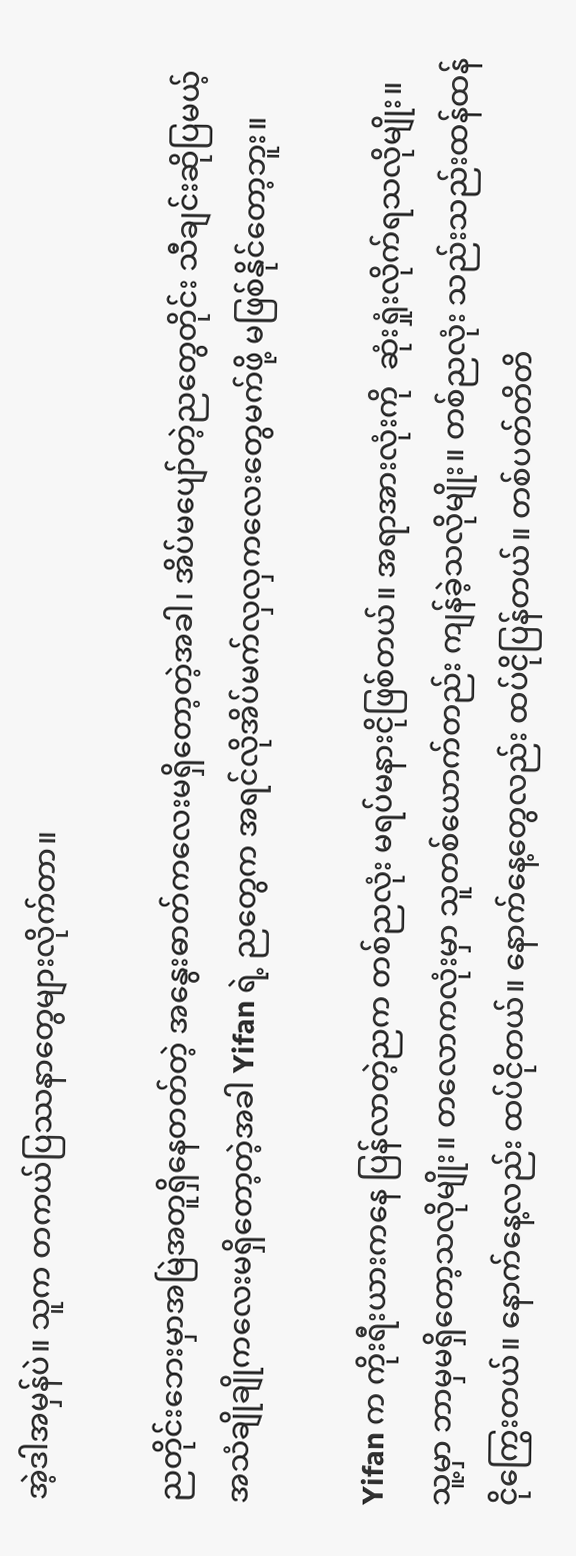အဲ့ဒါအမှန်ပဲ။ သူက တကယ်ပြဿနာတွေများလိုက်တာ။

ညတိုင်းဘေးမှာအမြဲအတူရှိနေတတ်တဲ့ အနွေးဓာတ်ကလေးမရှိတော့တဲ့အခါ၊ အိပ်မပျော်တဲ့ညတွေတိုင်း သီချင်းဆိုပြမယ့် အသံချိုချိုကလေးမရှိတော့တဲ့အခါ Yifan ရဲ့ ညတွေက အရင်လိုအိပ်မက်လှလှကလေးတွေမက်ဖို့ မဖြစ်နိုင်တော့ဘူး။

Yifan က ကိုးရီးယားကနေ ပြန်လာတဲ့ညက တစ်ညလုံး မရပ်မနားငိုဖြစ်တယ်။ အရာအားလုံးကို  ဆုံးရှုံးလိုက်ရသလိုမျိုး။ သူ့မှာ ဘာမှမရှိတော့သလိုမျိုး။ တလောကလုံးမှာ သူတစ်ယောက်တည်း ကျန်ခဲ့သလိုမျိုး။ တစ်ညလုံး သည်းသည်းထန်ထန်ငိုကြွေးတယ်။ နောက်နေ့လည်း ထပ်ငိုတယ်။ နောက်နေ့တွေလည်း ထပ်ငိုပြန်တယ်။ တစ်ပတ်တိတိ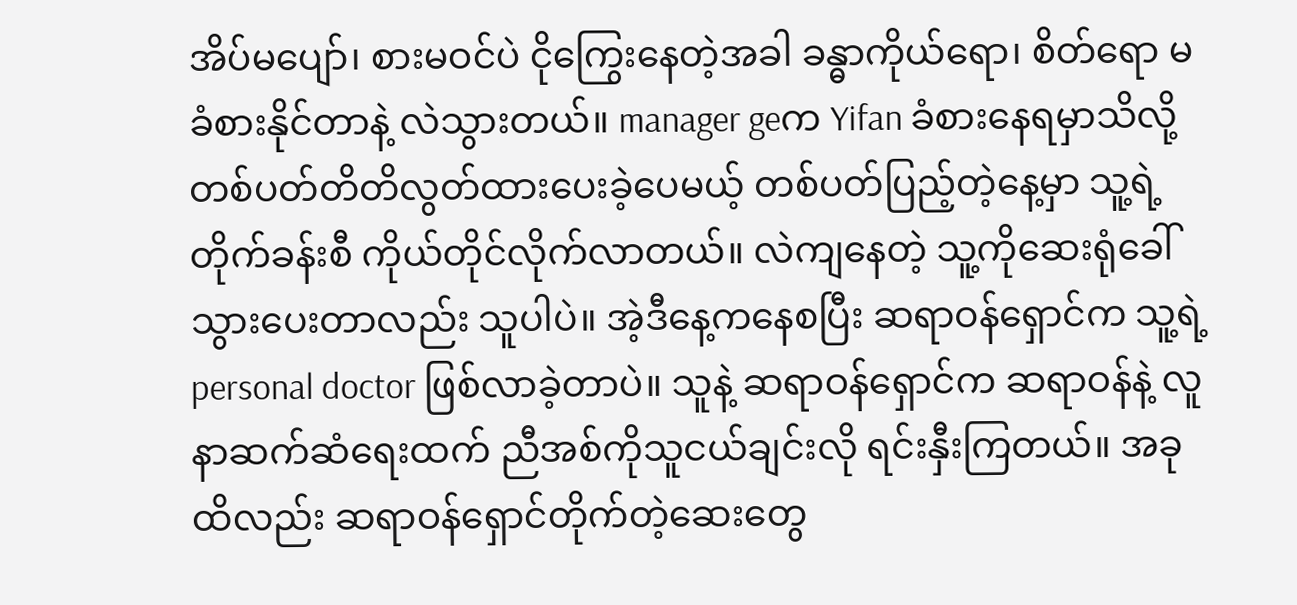အိပ်မပျော်၊ စားမဝင်ပဲ ငိုကြွေးနေတဲ့အခါ ခန္ဓာကိုယ်ရော၊ စိတ်ရော မခံစားနိုင်တာနဲ့ လဲသွားတယ်။ manager geက Yifan ခံစားနေရမှာသိလို့ တစ်ပတ်တိတိလွတ်ထားပေးခဲ့ပေမယ့် တစ်ပတ်ပြည့်တဲ့နေ့မှာ သူ့ရဲ့တိုက်ခန်းစီ ကိုယ်တိုင်လိုက်လာတယ်။ လဲကျနေတဲ့ သူ့ကိုဆေးရုံခေါ်သွားပေးတာလည်း သူပါပဲ။ အဲ့ဒီနေ့ကနေစပြီး ဆရာဝန်ရှောင်က သူ့ရဲ့ personal doctor ဖြစ်လာခဲ့တာပဲ။ သူနဲ့ ဆရာဝန်ရှောင်က ဆရာဝန်နဲ့ လူနာဆက်ဆံရေးထက် ညီအစ်ကိုသူငယ်ချင်းလို ရင်းနှီးကြတယ်။ အခုထိလည်း ဆရာဝန်ရှောင်တိုက်တဲ့ဆေးတွေ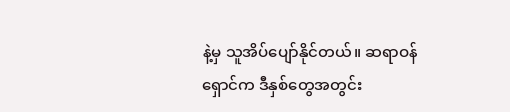နဲ့မှ သူအိပ်ပျော်နိုင်တယ်။ ဆရာဝန်ရှောင်က ဒီနှစ်တွေအတွင်း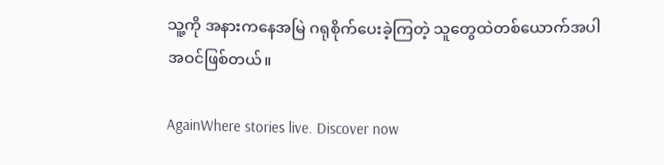သူ့ကို အနားကနေအမြဲ ဂရုစိုက်ပေးခဲ့ကြတဲ့ သူတွေထဲတစ်ယောက်အပါအဝင်ဖြစ်တယ်။

AgainWhere stories live. Discover now